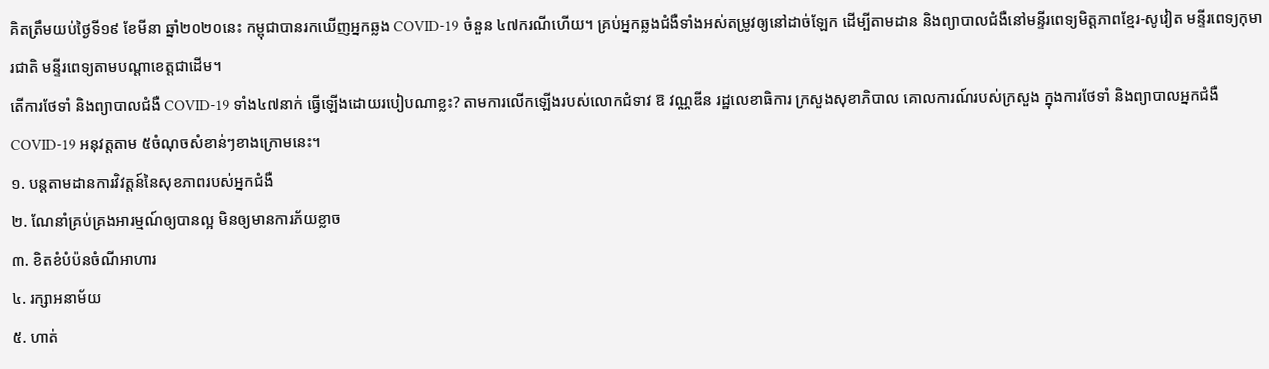គិតត្រឹមយប់ថ្ងៃទី១៩ ខែមីនា ឆ្នាំ២០២០នេះ កម្ពុជាបានរកឃើញអ្នកឆ្លង COVID-19 ចំនួន ៤៧ករណីហើយ។ គ្រប់អ្នកឆ្លងជំងឺទាំងអស់តម្រូវឲ្យនៅដាច់ឡែក ដើម្បីតាមដាន និងព្យាបាលជំងឺនៅមន្ទីរពេទ្យមិត្តភាពខ្មែរ-សូវៀត មន្ទីរពេទ្យកុមារជាតិ មន្ទីរពេទ្យតាមបណ្តាខេត្តជាដើម។
តើការថែទាំ និងព្យាបាលជំងឺ COVID-19 ទាំង៤៧នាក់ ធ្វើឡើងដោយរបៀបណាខ្លះ? តាមការលើកឡើងរបស់លោកជំទាវ ឱ វណ្ណឌីន រដ្ឋលេខាធិការ ក្រសួងសុខាភិបាល គោលការណ៍របស់ក្រសួង ក្នុងការថែទាំ និងព្យាបាលអ្នកជំងឺ COVID-19 អនុវត្តតាម ៥ចំណុចសំខាន់ៗខាងក្រោមនេះ។
១. បន្តតាមដានការវិវត្តន៍នៃសុខភាពរបស់អ្នកជំងឺ
២. ណែនាំគ្រប់គ្រងអារម្មណ៍ឲ្យបានល្អ មិនឲ្យមានការភ័យខ្លាច
៣. ខិតខំបំប៉នចំណីអាហារ
៤. រក្សាអនាម័យ
៥. ហាត់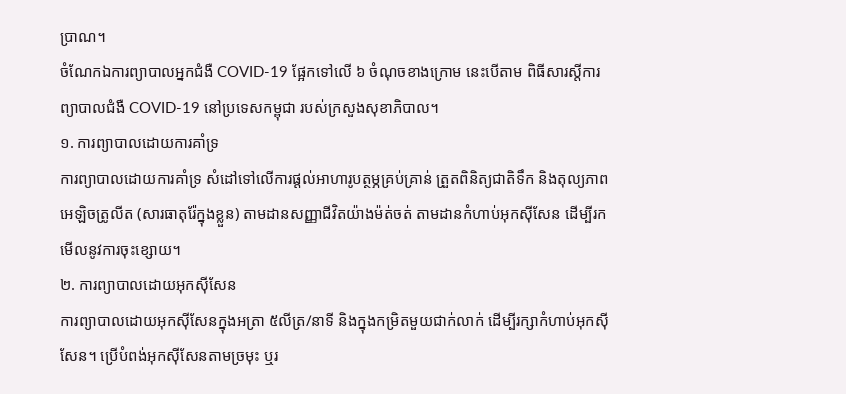ប្រាណ។
ចំណែកឯការព្យាបាលអ្នកជំងឺ COVID-19 ផ្អែកទៅលើ ៦ ចំណុចខាងក្រោម នេះបើតាម ពិធីសារស្តីការព្យាបាលជំងឺ COVID-19 នៅប្រទេសកម្ពុជា របស់ក្រសួងសុខាភិបាល។
១. ការព្យាបាលដោយការគាំទ្រ
ការព្យាបាលដោយការគាំទ្រ សំដៅទៅលើការផ្តល់អាហារូបត្ថម្ភគ្រប់គ្រាន់ ត្រួតពិនិត្យជាតិទឹក និងតុល្យភាពអេឡិចត្រូលីត (សារធាតុរ៉ែក្នុងខ្លួន) តាមដានសញ្ញាជីវិតយ៉ាងម៉ត់ចត់ តាមដានកំហាប់អុកស៊ីសែន ដើម្បីរកមើលនូវការចុះខ្សោយ។
២. ការព្យាបាលដោយអុកស៊ីសែន
ការព្យាបាលដោយអុកស៊ីសែនក្នុងអត្រា ៥លីត្រ/នាទី និងក្នុងកម្រិតមួយជាក់លាក់ ដើម្បីរក្សាកំហាប់អុកស៊ីសែន។ ប្រើបំពង់អុកស៊ីសែនតាមច្រមុះ ឬរ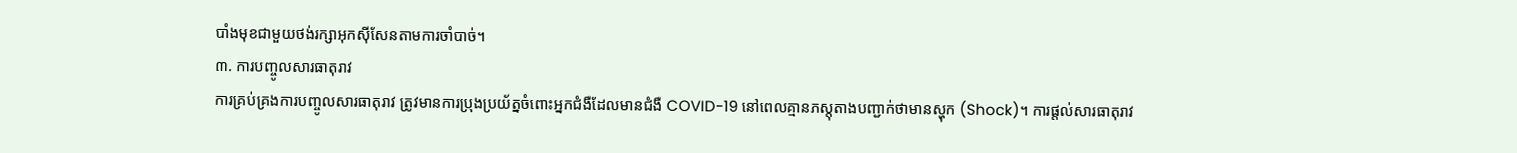បាំងមុខជាមួយថង់រក្សាអុកស៊ីសែនតាមការចាំបាច់។
៣. ការបញ្ចូលសារធាតុរាវ
ការគ្រប់គ្រងការបញ្ចូលសារធាតុរាវ ត្រូវមានការប្រុងប្រយ័ត្នចំពោះអ្នកជំងឺដែលមានជំងឺ COVID-19 នៅពេលគ្មានភស្តុតាងបញ្ជាក់ថាមានស្ហុក (Shock)។ ការផ្តល់សារធាតុរាវ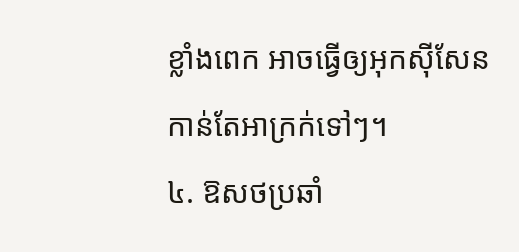ខ្លាំងពេក អាចធ្វើឲ្យអុកស៊ីសែនកាន់តែអាក្រក់ទៅៗ។
៤. ឱសថប្រឆាំ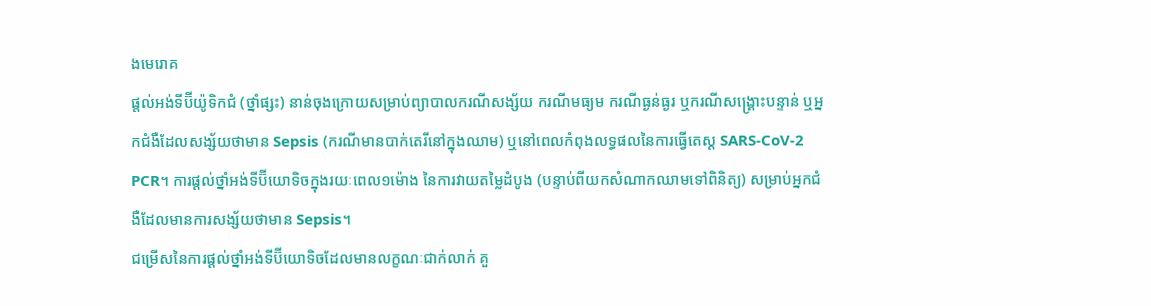ងមេរោគ
ផ្តល់អង់ទីប៊ីយ៉ូទិកជំ (ថ្នាំផ្សះ) នាន់ចុងក្រោយសម្រាប់ព្យាបាលករណីសង្ស័យ ករណីមធ្យម ករណីធ្ងន់ធ្ងរ ឬករណីសង្គ្រោះបន្ទាន់ ឬអ្នកជំងឺដែលសង្ស័យថាមាន Sepsis (ករណីមានបាក់តេរីនៅក្នុងឈាម) ឬនៅពេលកំពុងលទ្ធផលនៃការធ្វើតេស្ត SARS-CoV-2 PCR។ ការផ្តល់ថ្នាំអង់ទីប៊ីយោទិចក្នុងរយៈពេល១ម៉ោង នៃការវាយតម្លៃដំបូង (បន្ទាប់ពីយកសំណាកឈាមទៅពិនិត្យ) សម្រាប់អ្នកជំងឺដែលមានការសង្ស័យថាមាន Sepsis។
ជម្រើសនៃការផ្តល់ថ្នាំអង់ទីប៊ីយោទិចដែលមានលក្ខណៈជាក់លាក់ គួ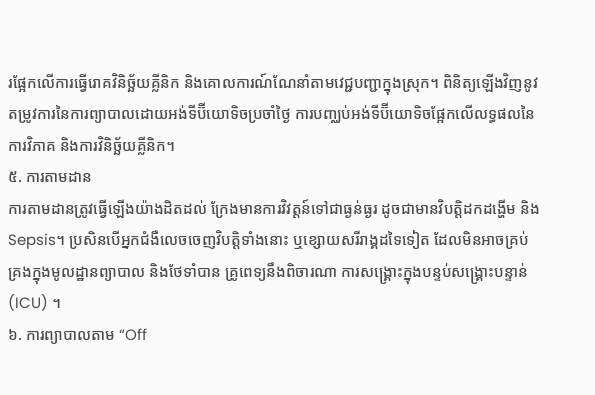រផ្អែកលើការធ្វើរោគវិនិច្ឆ័យគ្លីនិក និងគោលការណ៍ណែនាំតាមវេជ្ជបញ្ជាក្នុងស្រុក។ ពិនិត្យឡើងវិញនូវតម្រូវការនៃការព្យាបាលដោយអង់ទីប៊ីយោទិចប្រចាំថ្ងៃ ការបញ្ឈប់អង់ទីប៊ីយោទិចផ្អែកលើលទ្ធផលនៃការវិភាគ និងការវិនិច្ឆ័យគ្លីនិក។
៥. ការតាមដាន
ការតាមដានត្រូវធ្វើឡើងយ៉ាងដិតដល់ ក្រែងមានការវិវត្តន៍ទៅជាធ្ងន់ធ្ងរ ដូចជាមានវិបត្តិដកដង្ហើម និង Sepsis។ ប្រសិនបើអ្នកជំងឺលេចចេញវិបត្តិទាំងនោះ ឬខ្សោយសរីរាង្គដទៃទៀត ដែលមិនអាចគ្រប់គ្រងក្នុងមូលដ្ឋានព្យាបាល និងថែទាំបាន គ្រូពេទ្យនឹងពិចារណា ការសង្គ្រោះក្នុងបន្ទប់សង្រ្គោះបន្ទាន់ (ICU) ។
៦. ការព្យាបាលតាម “Off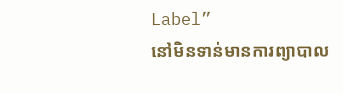Label”
នៅមិនទាន់មានការព្យាបាល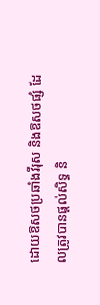ដោយឱសថប្រឆាំងវីរុស និងឱសថផ្សំ ដែលត្រូវបានផ្ដល់សិទ្ធ និ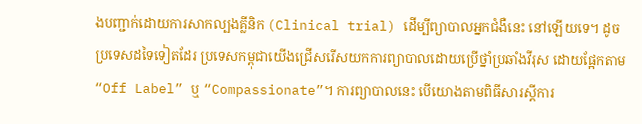ងបញ្ជាក់ដោយការសាកល្បងគ្លីនិក (Clinical trial) ដើម្បីព្យាបាលអ្នកជំងឺនេះ នៅឡើយទេ។ ដូចប្រទេសដទៃទៀតដែរ ប្រទេសកម្ពុជាយើងជ្រើសរើសយកការព្យាបាលដោយប្រើថ្នាំប្រឆាំងវីរុស ដោយផ្អែកតាម “Off Label” ឬ “Compassionate”។ ការព្យាបាលនេះ បើយោងតាមពិធីសារស្តីការ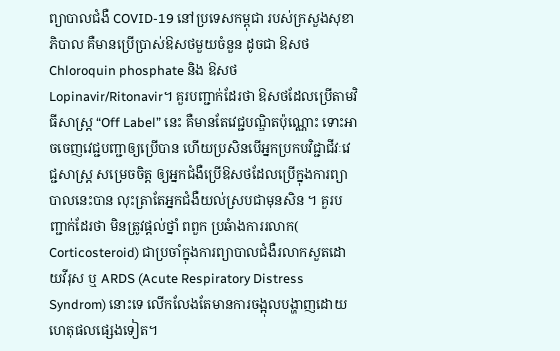ព្យាបាលជំងឺ COVID-19 នៅប្រទេសកម្ពុជា របស់ក្រសួងសុខាភិបាល គឺមានប្រើប្រាស់ឱសថមួយចំនួន ដូចជា ឱសថ Chloroquin phosphate និង ឱសថ Lopinavir/Ritonavir។ គួរបញ្ជាក់ដែរថា ឱសថដែលប្រើតាមវិធីសាស្ត្រ “Off Label” នេះ គឺមានតែវេជ្ជបណ្ឌិតប៉ុណ្ណោះ ទោះអាចចេញវេជ្ជបញ្ជាឲ្យប្រើបាន ហើយប្រសិនបើអ្នកប្រកបវិជ្ជាជីវៈវេជ្ជសាស្ត្រ សម្រេចចិត្ត ឲ្យអ្នកជំងឺប្រើឱសថដែលប្រើក្នុងការព្យាបាលនេះបាន លុះត្រាតែអ្នកជំងឺយល់ស្របជាមុនសិន ។ គួរបញ្ជាក់ដែរថា មិនត្រូវផ្ដល់ថ្នាំ ពពួក ប្រឆំាងការរលាក( Corticosteroid) ជាប្រចាំក្នុងការព្យាបាលជំងឺរលាកសួតដោយវីរុស ឬ ARDS (Acute Respiratory Distress Syndrom) នោះទេ លើកលែងតែមានការចង្អុលបង្ហាញដោយហេតុផលផ្សេងទៀត។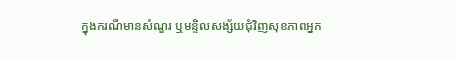ក្នុងករណីមានសំណួរ ឬមន្ទិលសង្ស័យជុំវិញសុខភាពអ្នក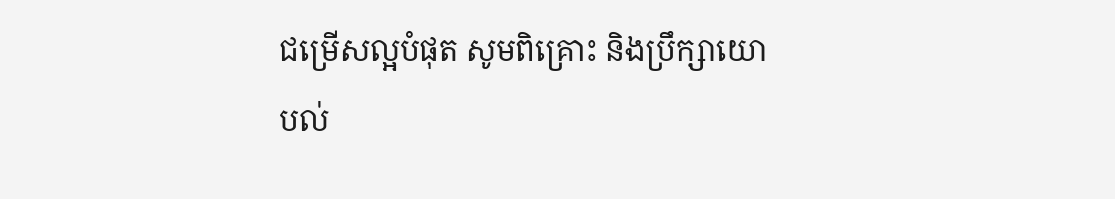ជម្រើសល្អបំផុត សូមពិគ្រោះ និងប្រឹក្សាយោបល់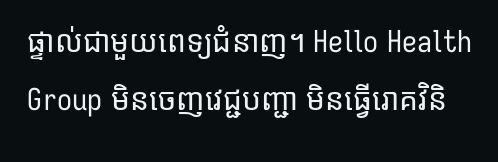ផ្ទាល់ជាមួយពេទ្យជំនាញ។ Hello Health Group មិនចេញវេជ្ជបញ្ជា មិនធ្វើរោគវិនិ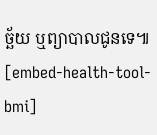ច្ឆ័យ ឬព្យាបាលជូនទេ៕
[embed-health-tool-bmi]